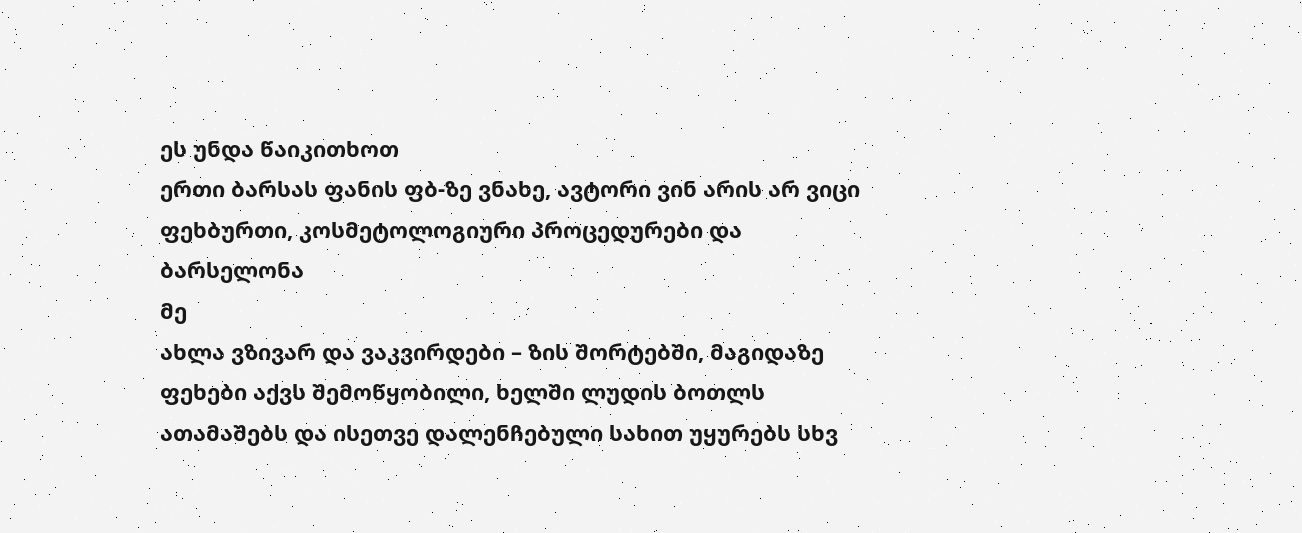ეს უნდა წაიკითხოთ
ერთი ბარსას ფანის ფბ-ზე ვნახე, ავტორი ვინ არის არ ვიცი
ფეხბურთი, კოსმეტოლოგიური პროცედურები და ბარსელონა
მე
ახლა ვზივარ და ვაკვირდები – ზის შორტებში, მაგიდაზე ფეხები აქვს შემოწყობილი, ხელში ლუდის ბოთლს ათამაშებს და ისეთვე დალენჩებული სახით უყურებს სხვ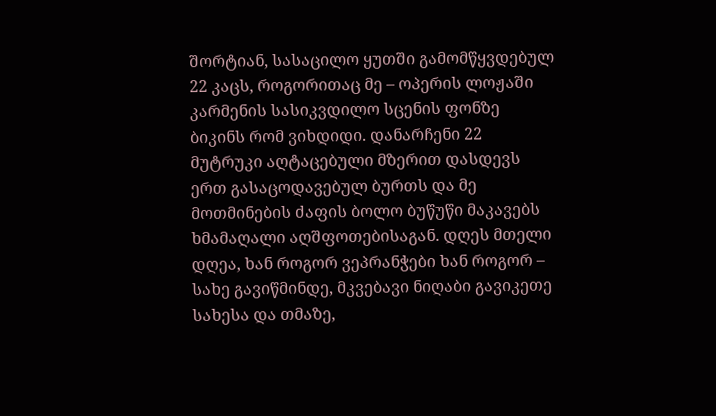შორტიან, სასაცილო ყუთში გამომწყვდებულ 22 კაცს, როგორითაც მე – ოპერის ლოჟაში კარმენის სასიკვდილო სცენის ფონზე ბიკინს რომ ვიხდიდი. დანარჩენი 22 მუტრუკი აღტაცებული მზერით დასდევს ერთ გასაცოდავებულ ბურთს და მე მოთმინების ძაფის ბოლო ბუწუწი მაკავებს ხმამაღალი აღშფოთებისაგან. დღეს მთელი დღეა, ხან როგორ ვეპრანჭები ხან როგორ – სახე გავიწმინდე, მკვებავი ნიღაბი გავიკეთე სახესა და თმაზე,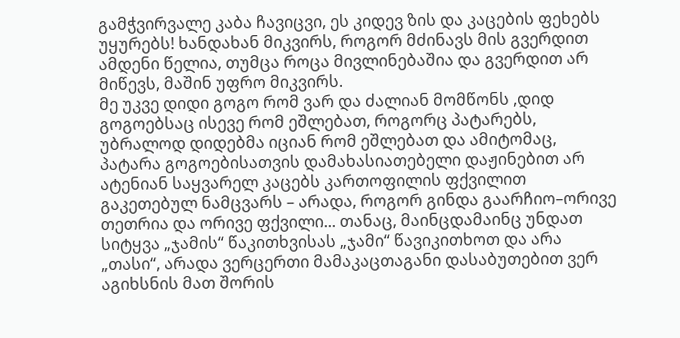გამჭვირვალე კაბა ჩავიცვი, ეს კიდევ ზის და კაცების ფეხებს უყურებს! ხანდახან მიკვირს, როგორ მძინავს მის გვერდით ამდენი წელია, თუმცა როცა მივლინებაშია და გვერდით არ მიწევს, მაშინ უფრო მიკვირს.
მე უკვე დიდი გოგო რომ ვარ და ძალიან მომწონს ,დიდ გოგოებსაც ისევე რომ ეშლებათ, როგორც პატარებს, უბრალოდ დიდებმა იციან რომ ეშლებათ და ამიტომაც, პატარა გოგოებისათვის დამახასიათებელი დაჟინებით არ ატენიან საყვარელ კაცებს კართოფილის ფქვილით გაკეთებულ ნამცვარს – არადა, როგორ გინდა გაარჩიო–ორივე თეთრია და ორივე ფქვილი... თანაც, მაინცდამაინც უნდათ სიტყვა „ჯამის“ წაკითხვისას „ჯამი“ წავიკითხოთ და არა „თასი“, არადა ვერცერთი მამაკაცთაგანი დასაბუთებით ვერ აგიხსნის მათ შორის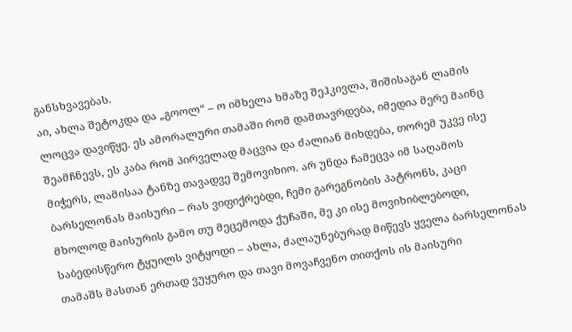განსხვავებას.
აი, ახლა შეტოკდა და „გოოლ“ – ო იმხელა ხმაზე შეჰკივლა, შიშისაგან ლამის ლოცვა დავიწყე. ეს ამორალური თამაში რომ დამთავრდება, იმედია მერე მაინც შეამჩნევს, ეს კაბა რომ პირველად მაცვია და ძალიან მიხდება, თორემ უკვე ისე მიჭერს, ლამისაა ტანზე თავადვე შემოვიხიო. არ უნდა ჩამეცვა იმ საღამოს ბარსელონას მაისური – რას ვიფიქრებდი, ჩემი გარეგნობის პატრონს, კაცი მხოლოდ მაისურის გამო თუ მეცემოდა ქუჩაში, მე კი ისე მოვიხიბლებოდი, საბედისწერო ტყუილს ვიტყოდი – ახლა, ძალაუნებურად მიწევს ყველა ბარსელონას თამაშს მასთან ერთად ვუყურო და თავი მოვაჩვენო თითქოს ის მაისური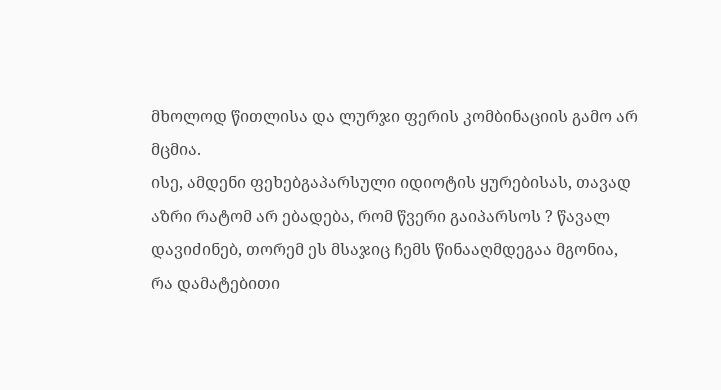მხოლოდ წითლისა და ლურჯი ფერის კომბინაციის გამო არ მცმია.
ისე, ამდენი ფეხებგაპარსული იდიოტის ყურებისას, თავად აზრი რატომ არ ებადება, რომ წვერი გაიპარსოს ? წავალ დავიძინებ, თორემ ეს მსაჯიც ჩემს წინააღმდეგაა მგონია, რა დამატებითი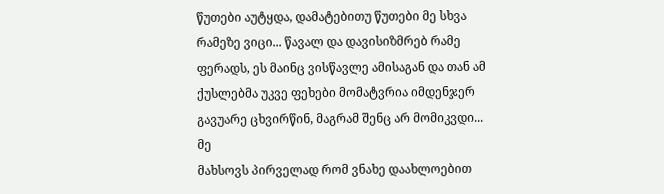წუთები აუტყდა, დამატებითუ წუთები მე სხვა რამეზე ვიცი... წავალ და დავისიზმრებ რამე ფერადს, ეს მაინც ვისწავლე ამისაგან და თან ამ ქუსლებმა უკვე ფეხები მომატვრია იმდენჯერ გავუარე ცხვირწინ, მაგრამ შენც არ მომიკვდი...
მე
მახსოვს პირველად რომ ვნახე დაახლოებით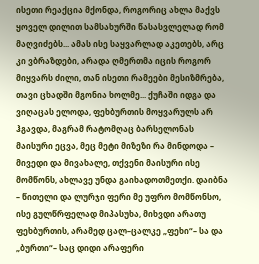ისეთი რეაქცია მქონდა, როგორიც ახლა მაქვს ყოველ დილით სამსახურში წასასვლელად რომ მაღვიძებს... ამას ისე საყვარლად აკეთებს, არც კი ვბრაზდები, არადა ღმერთმა იცის როგორ მიყვარს ძილი, თან ისეთი რამეები მესიზმრება, თავი ცხადში მგონია ხოლმე... ქუჩაში იდგა და ვიღაცას ელოდა, ფეხბურთის მოყვარულს არ ჰგავდა, მაგრამ რატომღაც ბარსელონას მაისური ეცვა, მეც მეტი მიზეზი რა მინდოდა – მივედი და მივახალე, თქვენი მაისური ისე მომწონს, ახლავე უნდა გაიხადოთმეთქი. დაიბნა – წითელი და ლურჯი ფერი მე უფრო მომწონსო, ისე გულწრფელად მიპასუხა, მიხვდი არათუ ფეხბურთის, არამედ ცალ–ცალკე „ფეხი“– სა და „ბურთი“– საც დიდი არაფერი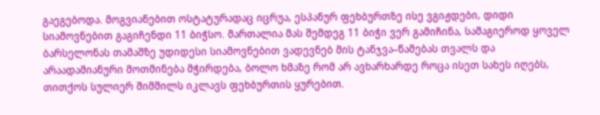გაეგებოდა. მოგვიანებით ოსტატურადაც იცრუა, ესპანურ ფეხბურთზე ისე ვგიჟდები, დიდი სიამოვნებით გაგიჩენდი 11 ბიჭსო. მართალია მას შემდეგ 11 ბიჭი ვერ გამიჩინა, სამაგიეროდ ყოველ ბარსელონას თამაშზე უდიდესი სიამოვნებით ვადევნებ მის ტანჯვა–წამებას თვალს და არაადამიანური მოთმინება მჭირდება, ბოლო ხმაზე რომ არ ავხარხარდე როცა ისეთ სახეს იღებს, თითქოს სულიერ შიმშილს იკლავს ფეხბურთის ყურებით.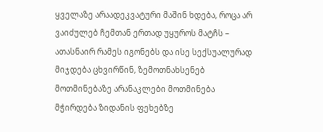ყველაზე არაადეკვატური მაშინ ხდება, როცა არ ვაიძულებ ჩემთან ერთად უყუროს მატჩს – ათასნაირ რამეს იგონებს და ისე სექსუალურად მიჯდება ცხვირწინ, ზემოთნახსენებ მოთმინებაზე არანაკლები მოთმინება მჭირდება ზიდანის ფეხებზე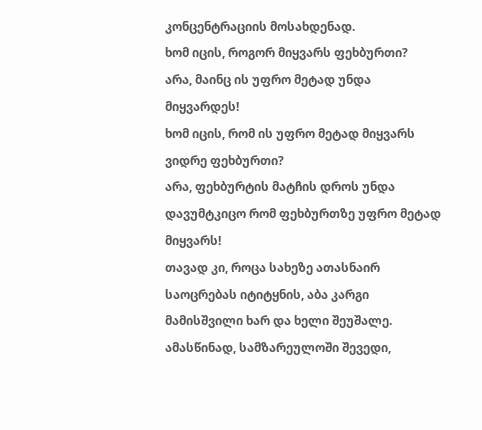კონცენტრაციის მოსახდენად.
ხომ იცის, როგორ მიყვარს ფეხბურთი?
არა, მაინც ის უფრო მეტად უნდა მიყვარდეს!
ხომ იცის, რომ ის უფრო მეტად მიყვარს ვიდრე ფეხბურთი?
არა, ფეხბურტის მატჩის დროს უნდა დავუმტკიცო რომ ფეხბურთზე უფრო მეტად მიყვარს!
თავად კი, როცა სახეზე ათასნაირ საოცრებას იტიტყნის, აბა კარგი მამისშვილი ხარ და ხელი შეუშალე. ამასწინად, სამზარეულოში შევედი,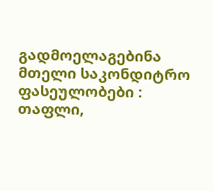გადმოელაგებინა მთელი საკონდიტრო ფასეულობები : თაფლი,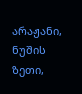არაჟანი, ნუშის ზეთი,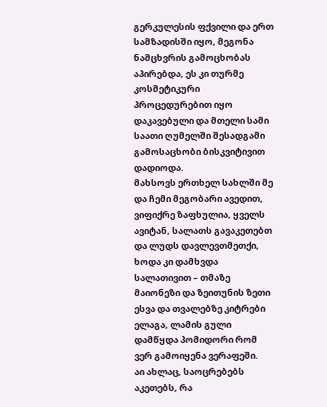გერკულესის ფქვილი და ერთ სამზადისში იყო, მეგონა ნამცხვრის გამოცხობას აპირებდა, ეს კი თურმე კოსმეტიკური პროცედურებით იყო დაკავებული და მთელი სამი საათი ღუმელში შესადგამი გამოსაცხობი ბისკვიტივით დადიოდა.
მახსოვს ერთხელ სახლში მე და ჩემი მეგობარი ავედით, ვიფიქრე ზაფხულია, ყველს ავიტან, სალათს გავაკეთებთ და ლუდს დავლევთმეთქი, ხოდა კი დამხვდა სალათივით – თმაზე მაიონეზი და ზეითუნის ზეთი ესვა და თვალებზე კიტრები ელაგა, ლამის გული დამწყდა პომიდორი რომ ვერ გამოიყენა ვერაფეში.
აი ახლაც, საოცრებებს აკეთებს, რა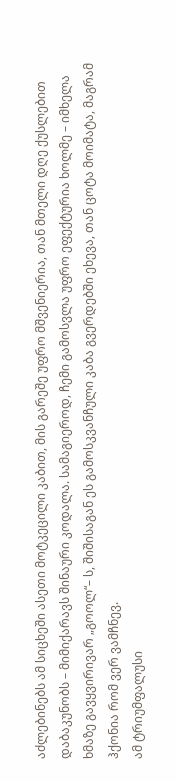აძლებინებს ამ სიცხეში ასეთი მოტკეცილი კაბით, მის გარეშე უფრო მშვენიერია, თან მთელი დღე ქუსლებით დაბაკუნობს – მიმიქარავს შინაური კოდალა. სამაგიეროდ, ჩემი გამოსვლა უფრო ეფექტურია ხოლმე – იმხელა ხმაზე გავყვირივარ „გოოლ“– ს, შიშისაგან ეს გამოსკვანჩული კაბა გვერდებში ეხევა, თან ცოტა მოიმატა, მაგრამ ჰქონია რომ ვერ ვამჩნევ.
ამ ტრიუმფალუსი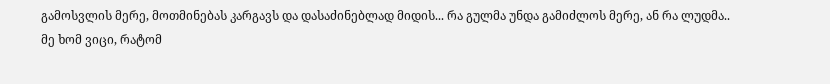გამოსვლის მერე, მოთმინებას კარგავს და დასაძინებლად მიდის... რა გულმა უნდა გამიძლოს მერე, ან რა ლუდმა..
მე ხომ ვიცი, რატომ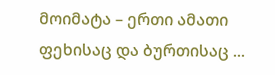მოიმატა – ერთი ამათი ფეხისაც და ბურთისაც ...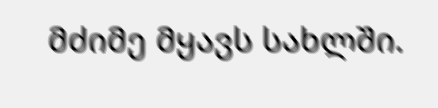მძიმე მყავს სახლში.